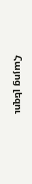Հայոց լեզու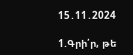15․11․2024

1.Գրի՛ր, թե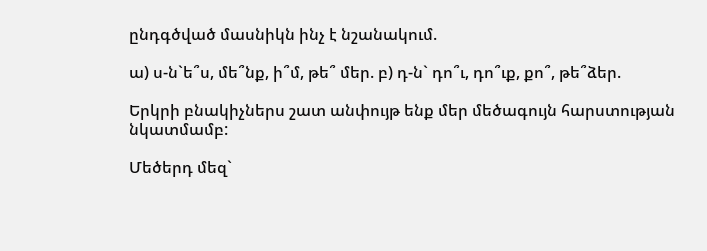ընդգծված մասնիկն ինչ է նշանակում.

ա) ս-ն`ե՞ս, մե՞նք, ի՞մ, թե՞ մեր. բ) դ-ն` դո՞ւ, դո՞ւք, քո՞, թե՞ձեր.

Երկրի բնակիչներս շատ անփույթ ենք մեր մեծագույն հարստության նկատմամբ:

Մեծերդ մեզ`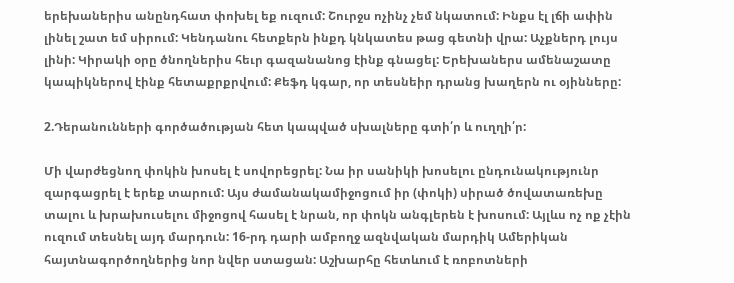երեխաներիս անընդհատ փոխել եք ուզում: Շուրջս ոչինչ չեմ նկատում: Ինքս էլ լճի ափին լինել շատ եմ սիրում: Կենդանու հետքերն ինքդ կնկատես թաց գետնի վրա: Աչքներդ լույս լինի: Կիրակի օրը ծնողներիս հեւր գազանանոց էինք գնացել: Երեխաներս ամենաշատը կապիկներով էինք հետաքրքրվում: Քեֆդ կգար, որ տեսնեիր դրանց խաղերն ու օյինները:

2.Դերանունների գործածության հետ կապված սխալները գտի՛ր և ուղղի՛ր:

Մի վարժեցնող փոկին խոսել է սովորեցրել: Նա իր սանիկի խոսելու ընդունակությունր զարգացրել է երեք տարում: Այս ժամանակամիջոցում իր (փոկի) սիրած ծովատառեխը տալու և խրախուսելու միջոցով հասել է նրան, որ փոկն անգլերեն է խոսում: Այլևս ոչ ոք չէին ուզում տեսնել այդ մարդուն: 16-րդ դարի ամբողջ ազնվական մարդիկ Ամերիկան հայտնագործողներից նոր նվեր ստացան: Աշխարհը հետևում է ռոբոտների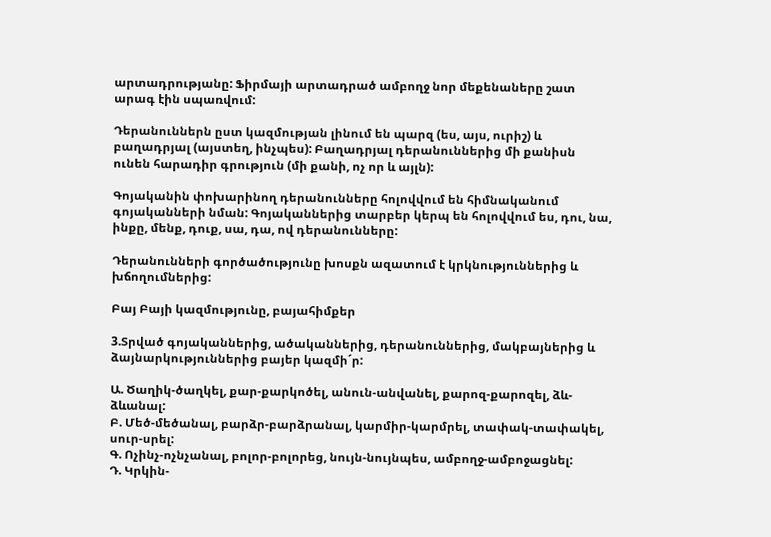արտադրությանը: Ֆիրմայի արտադրած ամբողջ նոր մեքենաները շատ արագ էին սպառվում:

Դերանուններն ըստ կազմության լինում են պարզ (ես, այս, ուրիշ) և բաղադրյալ (այստեղ, ինչպես): Բաղադրյալ դերանուններից մի քանիսն ունեն հարադիր գրություն (մի քանի, ոչ որ և այլն):

Գոյականին փոխարինող դերանունները հոլովվում են հիմնականում գոյականների նման: Գոյականներից տարբեր կերպ են հոլովվում ես, դու, նա, ինքը, մենք, դուք, սա, դա, ով դերանունները:

Դերանունների գործածությունը խոսքն ազատում է կրկնություններից և խճողումներից:

Բայ Բայի կազմությունը, բայահիմքեր

3.Տրված գոյականներից, ածականներից, դերանուններից, մակբայներից և ձայնարկություններից բայեր կազմի´ր:

Ա. Ծաղիկ-ծաղկել, քար-քարկոծել, անուն-անվանել, քարոզ-քարոզել, ձև-ձևանալ:
Բ. Մեծ-մեծանալ, բարձր-բարձրանալ, կարմիր-կարմրել, տափակ-տափակել, սուր-սրել:
Գ. Ոչինչ-ոչնչանալ, բոլոր-բոլորեց, նույն-նույնպես, ամբողջ-ամբոջացնել:
Դ. Կրկին-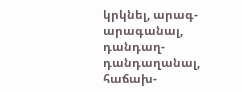կրկնել, արագ-արագանալ, դանդաղ-դանդաղանալ, հաճախ-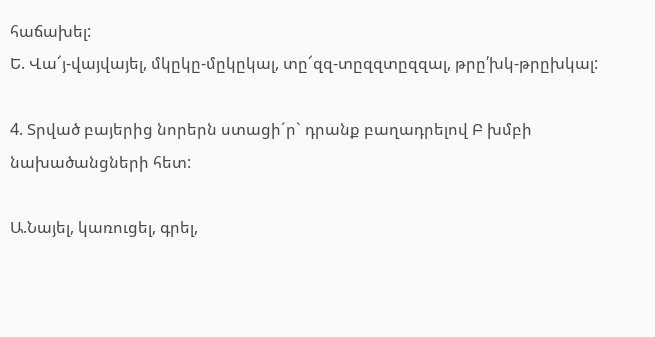հաճախել:
Ե. Վա՜յ-վայվայել, մկըկը-մըկըկալ, տը՜զզ-տըզզտըզզալ, թրը՛խկ-թրըխկալ:

4. Տրված բայերից նորերն ստացի´ր` դրանք բաղադրելով Բ խմբի նախածանցների հետ:

Ա.Նայել, կառուցել, գրել,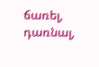ճառել, դառնալ,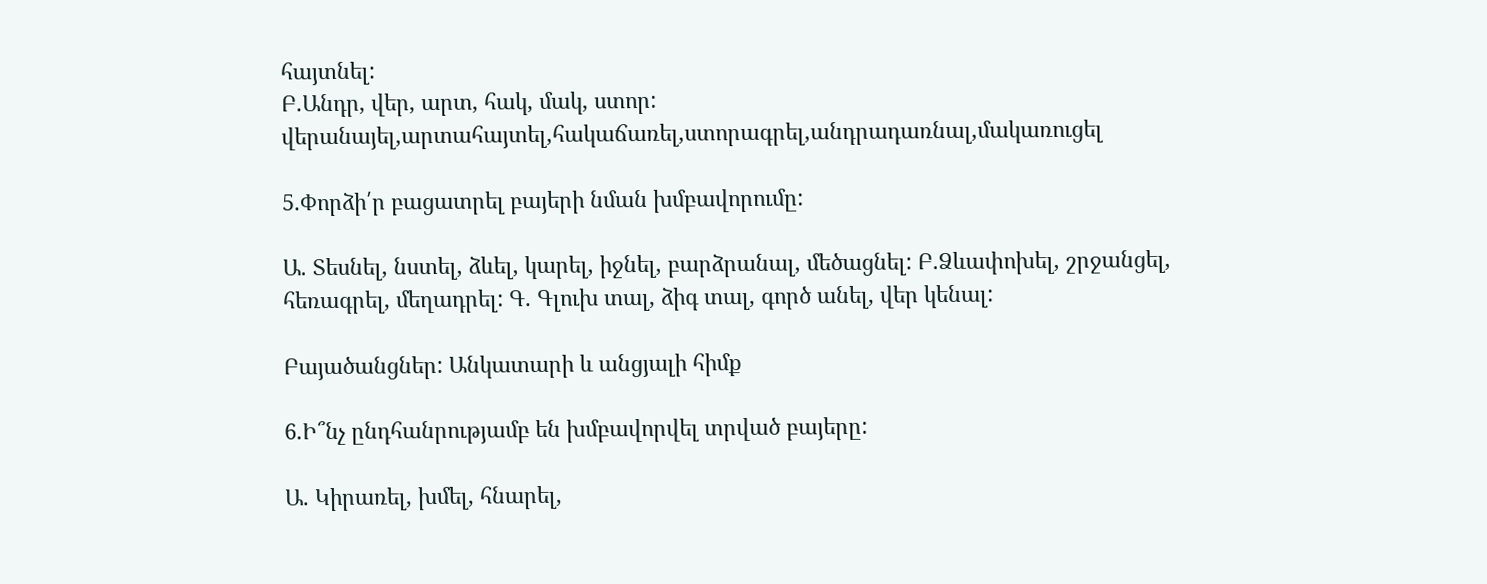հայտնել:
Բ.Անդր, վեր, արտ, հակ, մակ, ստոր:
վերանայել,արտահայտել,հակաճառել,ստորագրել,անդրադառնալ,մակառուցել

5.Փորձի՛ր բացատրել բայերի նման խմբավորումը:

Ա. Տեսնել, նստել, ձևել, կարել, իջնել, բարձրանալ, մեծացնել: Բ.Ձևափոխել, շրջանցել, հեռագրել, մեղադրել: Գ. Գլուխ տալ, ձիգ տալ, գործ անել, վեր կենալ:

Բայածանցներ: Անկատարի և անցյալի հիմք

6.Ի՞նչ ընդհանրությամբ են խմբավորվել տրված բայերը:

Ա. Կիրառել, խմել, հնարել,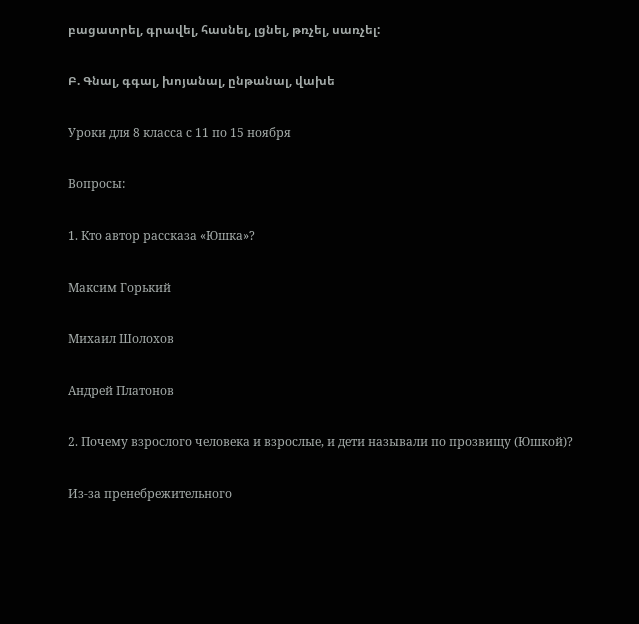բացատրել, գրավել, հասնել, լցնել, թռչել, սառչել:

Բ. Գնալ, գգալ, խոյանալ, ընթանալ, վախե

Уроки для 8 класса с 11 по 15 ноября

Вопросы:

1. Кто автор рассказа «Юшка»?

Максим Горький

Михаил Шолохов

Андрей Платонов

2. Почему взрослого человека и взрослые, и дети называли по прозвищу (Юшкой)?

Из-за пренебрежительного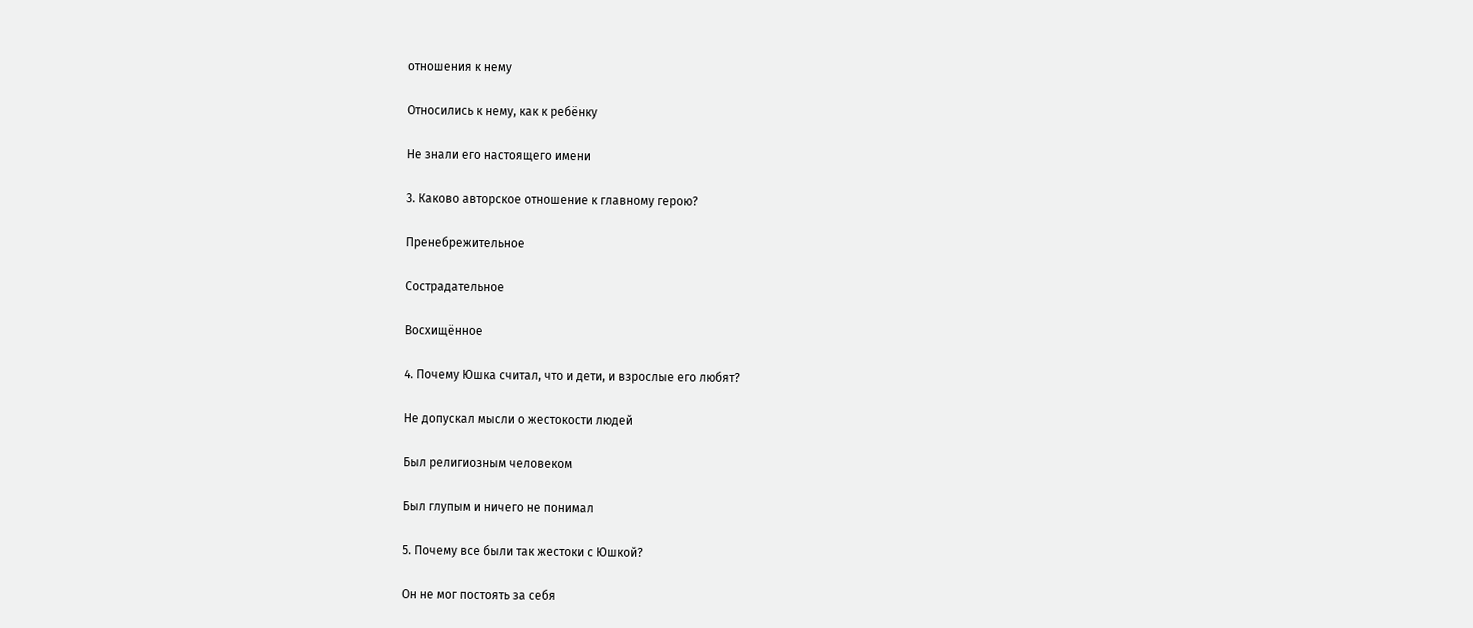отношения к нему

Относились к нему, как к ребёнку

Не знали его настоящего имени

3. Каково авторское отношение к главному герою?

Пренебрежительное

Сострадательное

Восхищённое

4. Почему Юшка считал, что и дети, и взрослые его любят?

Не допускал мысли о жестокости людей

Был религиозным человеком

Был глупым и ничего не понимал

5. Почему все были так жестоки с Юшкой?

Он не мог постоять за себя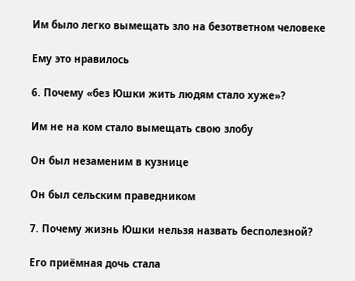Им было легко вымещать зло на безответном человеке

Ему это нравилось

6. Почему «без Юшки жить людям стало хуже»?

Им не на ком стало вымещать свою злобу

Он был незаменим в кузнице

Он был сельским праведником

7. Почему жизнь Юшки нельзя назвать бесполезной?

Его приёмная дочь стала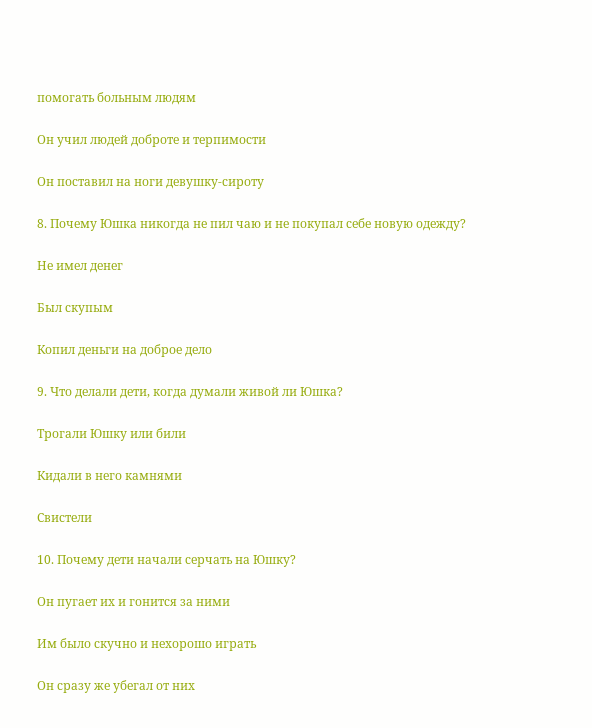помогать больным людям

Он учил людей доброте и терпимости

Он поставил на ноги девушку-сироту

8. Почему Юшка никогда не пил чаю и не покупал себе новую одежду?

Не имел денег

Был скупым

Копил деньги на доброе дело

9. Что делали дети, когда думали живой ли Юшка?

Трогали Юшку или били

Кидали в него камнями

Свистели

10. Почему дети начали серчать на Юшку?

Он пугает их и гонится за ними

Им было скучно и нехорошо играть

Он сразу же убегал от них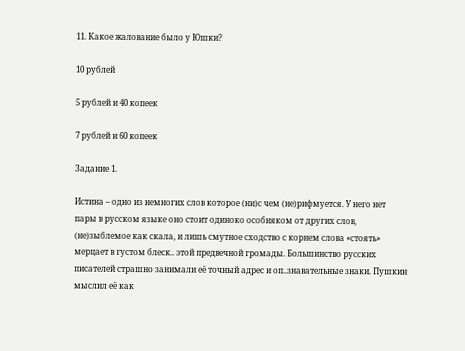11. Какое жалование было у Юшки?

10 рублей

5 рублей и 40 копеек

7 рублей и 60 копеек

Задание 1.

Истина – одно из немногих слов которое (ни)с чем (не)рифмуется. У него нет пары в русском языке оно стоит одиноко особняком от других слов, (не)зыблемое как скала, и лишь смутное сходство с корнем слова «стоять» мерцает в густом блеск.. этой предвечной громады. Большинство русских писателей страшно занимали её точный адрес и оп..знавательные знаки. Пушкин мыслил её как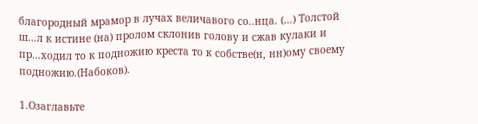благородный мрамор в лучах величавого со..нца. (…) Толстой ш…л к истине (на) пролом склонив голову и сжав кулаки и пр…ходил то к подножию креста то к собстве(н, нн)ому своему подножию.(Набоков).

1.Озаглавьте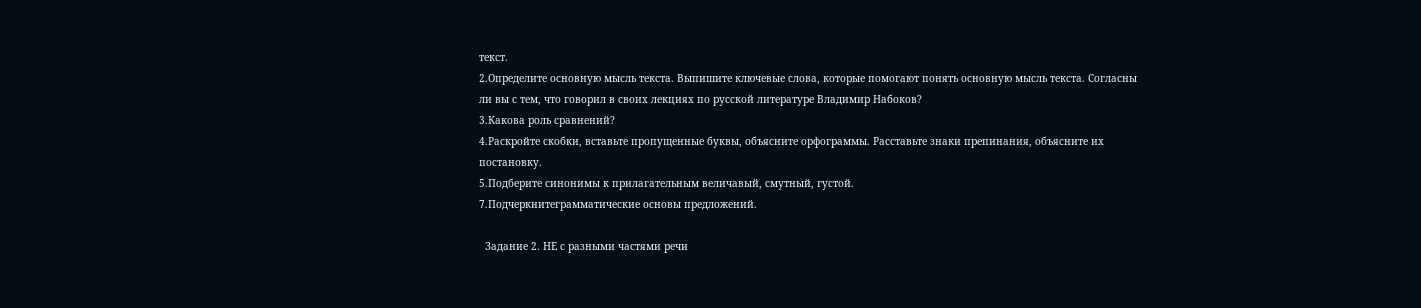текст.
2.Определите основную мысль текста. Выпишите ключевые слова, которые помогают понять основную мысль текста. Согласны ли вы с тем, что говорил в своих лекциях по русской литературе Владимир Набоков?
3.Какова роль сравнений?
4.Раскройте скобки, вставьте пропущенные буквы, объясните орфограммы. Расставьте знаки препинания, объясните их постановку.
5.Подберите синонимы к прилагательным величавый, смутный, густой.
7.Подчеркнитеграмматические основы предложений.

  Задание 2. НЕ с разными частями речи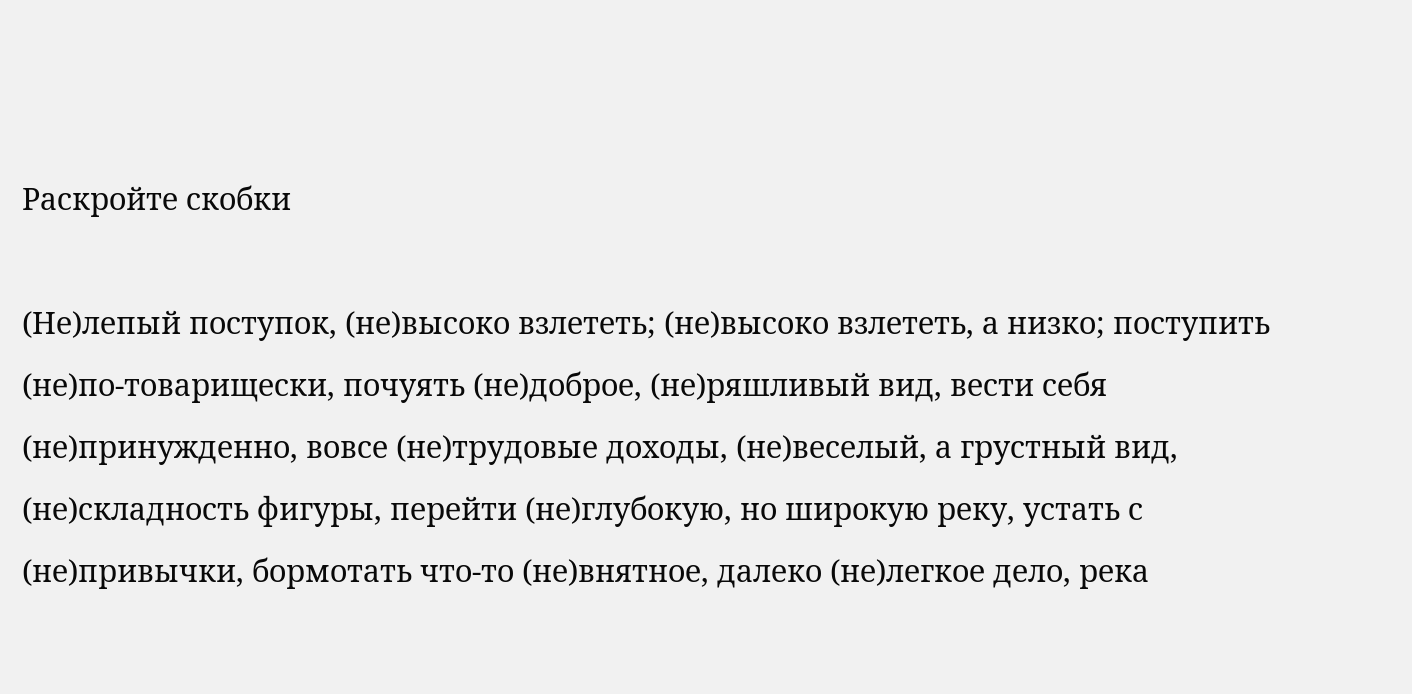Раскройте скобки

(Не)лепый поступок, (не)высоко взлететь; (не)высоко взлететь, а низко; поступить (не)по-товарищески, почуять (не)доброе, (не)ряшливый вид, вести себя (не)принужденно, вовсе (не)трудовые доходы, (не)веселый, а грустный вид, (не)складность фигуры, перейти (не)глубокую, но широкую реку, устать с (не)привычки, бормотать что-то (не)внятное, далеко (не)легкое дело, река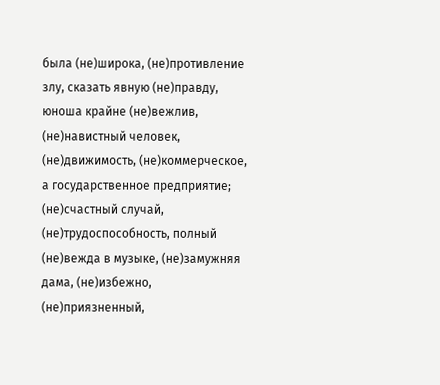была (не)широка, (не)противление злу, сказать явную (не)правду, юноша крайне (не)вежлив, (не)навистный человек, (не)движимость, (не)коммерческое, а государственное предприятие; (не)счастный случай, (не)трудоспособность, полный (не)вежда в музыке, (не)замужняя дама, (не)избежно, (не)приязненный,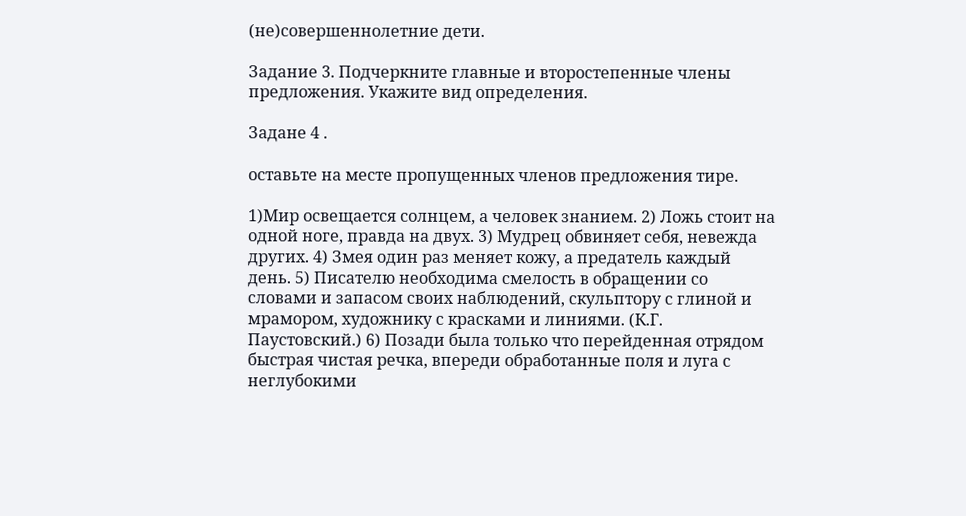(не)совершеннолетние дети.

Задание 3. Подчеркните главные и второстепенные члены предложения. Укажите вид определения.

Задане 4 .

оставьте на месте пропущенных членов предложения тире.

1)Мир освещается солнцем, а человек знанием. 2) Ложь стоит на одной ноге, правда на двух. 3) Мудрец обвиняет себя, невежда других. 4) Змея один раз меняет кожу, а предатель каждый день. 5) Писателю необходима смелость в обращении со словами и запасом своих наблюдений, скульптору с глиной и мрамором, художнику с красками и линиями. (К.Г. Паустовский.) 6) Позади была только что перейденная отрядом быстрая чистая речка, впереди обработанные поля и луга с неглубокими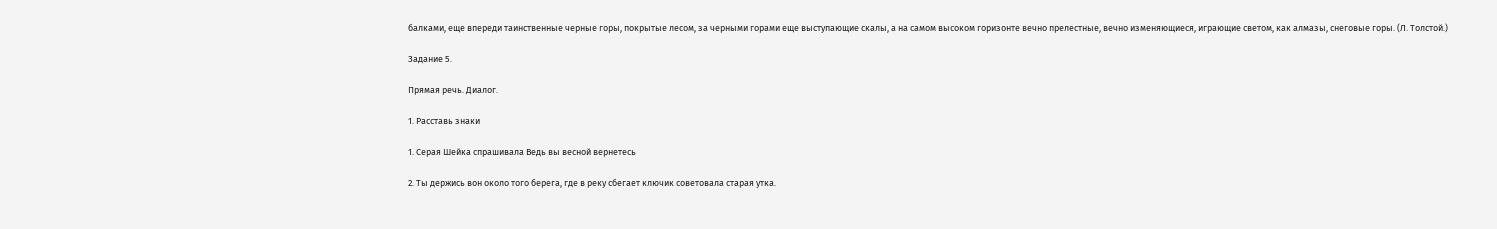балками, еще впереди таинственные черные горы, покрытые лесом, за черными горами еще выступающие скалы, а на самом высоком горизонте вечно прелестные, вечно изменяющиеся, играющие светом, как алмазы, снеговые горы. (Л. Толстой.)

Задание 5.

Прямая речь. Диалог.

1. Расставь знаки

1. Серая Шейка спрашивала Ведь вы весной вернетесь

2. Ты держись вон около того берега, где в реку сбегает ключик советовала старая утка.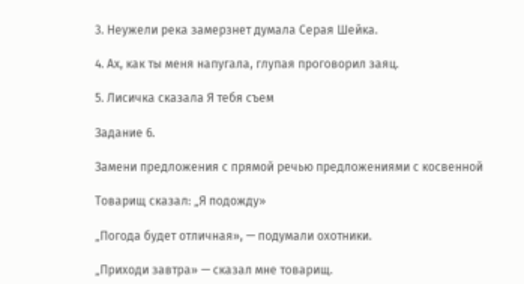3. Неужели река замерзнет думала Серая Шейка.

4. Ах, как ты меня напугала, глупая проговорил заяц.

5. Лисичка сказала Я тебя съем

Задание 6.

Замени предложения с прямой речью предложениями с косвенной

Товарищ сказал: „Я подожду»

„Погода будет отличная», — подумали охотники.

„Приходи завтра» — сказал мне товарищ.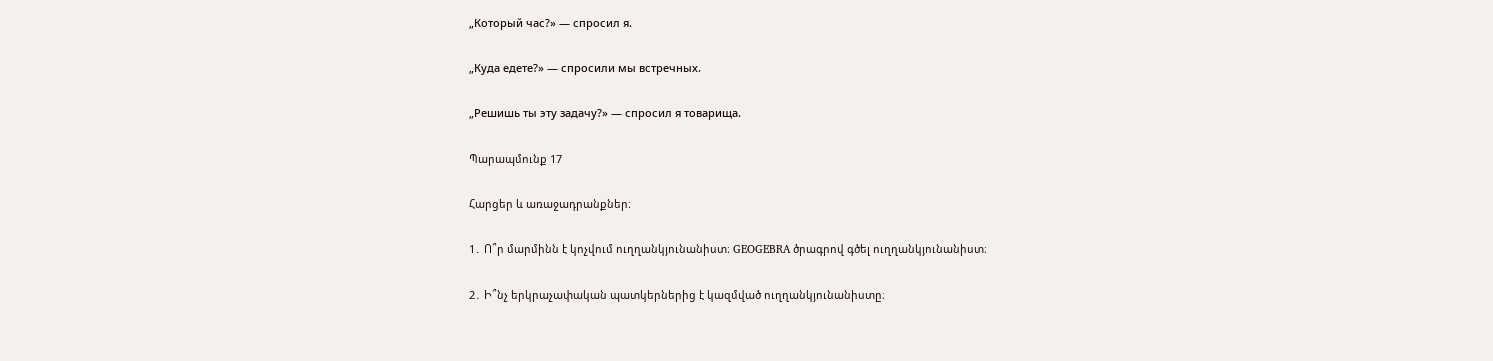„Который час?» — спросил я.

„Куда едете?» — спросили мы встречных.

„Решишь ты эту задачу?» — спросил я товарища.

Պարապմունք 17

Հարցեր և առաջադրանքներ։

1․ Ո՞ր մարմինն է կոչվում ուղղանկյունանիստ։ GEOGEBRA ծրագրով գծել ուղղանկյունանիստ։

2․ Ի՞նչ երկրաչափական պատկերներից է կազմված ուղղանկյունանիստը։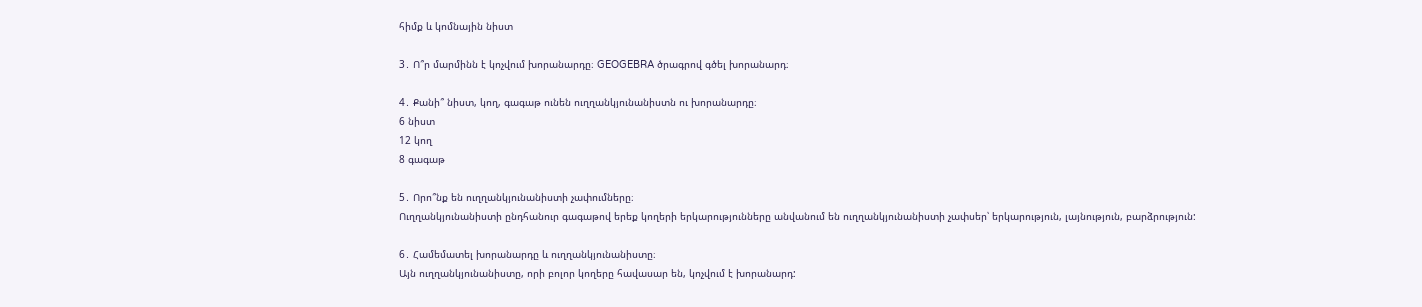հիմք և կոմնային նիստ

3․ Ո՞ր մարմինն է կոչվում խորանարդը։ GEOGEBRA ծրագրով գծել խորանարդ։

4․ Քանի՞ նիստ, կող, գագաթ ունեն ուղղանկյունանիստն ու խորանարդը։
6 նիստ
12 կող
8 գագաթ

5․ Որո՞նք են ուղղանկյունանիստի չափումները։
Ուղղանկյունանիստի ընդհանուր գագաթով երեք կողերի երկարությունները անվանում են ուղղանկյունանիստի չափսեր՝ երկարություն, լայնություն, բարձրություն:

6․ Համեմատել խորանարդը և ուղղանկյունանիստը։
Այն ուղղանկյունանիստը, որի բոլոր կողերը հավասար են, կոչվում է խորանարդ: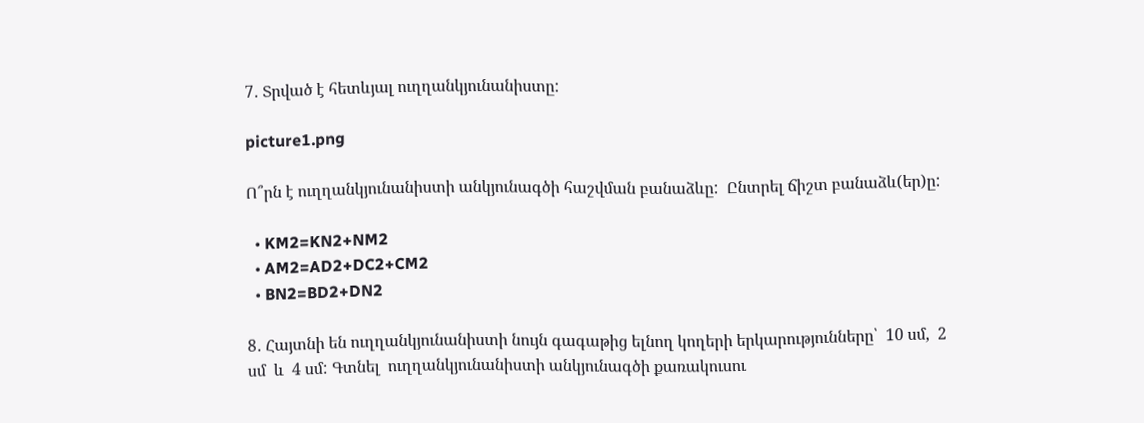7․ Տրված է հետևյալ ուղղանկյունանիստը:

picture1.png

Ո՞րն է ուղղանկյունանիստի անկյունագծի հաշվման բանաձևը:  Ընտրել ճիշտ բանաձև(եր)ը:

  • KM2=KN2+NM2
  • AM2=AD2+DC2+CM2
  • BN2=BD2+DN2

8․ Հայտնի են ուղղանկյունանիստի նույն գագաթից ելնող կողերի երկարությունները՝  10 սմ,  2 սմ  և  4 սմ: Գտնել  ուղղանկյունանիստի անկյունագծի քառակուսու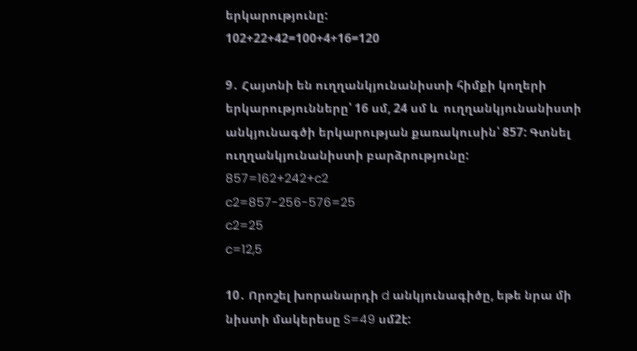երկարությունը:
102+22+42=100+4+16=120

9․ Հայտնի են ուղղանկյունանիստի հիմքի կողերի երկարությունները՝ 16 սմ, 24 սմ և  ուղղանկյունանիստի  անկյունագծի երկարության քառակուսին՝ 857: Գտնել ուղղանկյունանիստի բարձրությունը:
857=162+242+c2
c2=857-256-576=25
c2=25
c=12,5

10․ Որոշել խորանարդի d անկյունագիծը, եթե նրա մի նիստի մակերեսը S=49 սմ2է: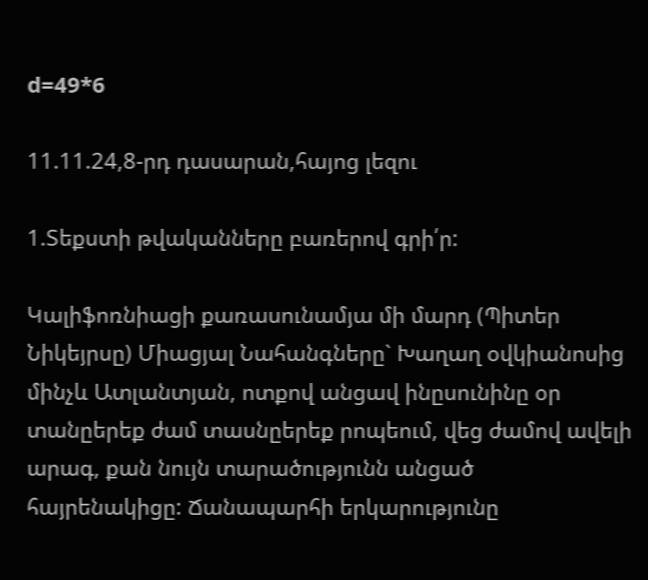d=49*6

11.11.24,8-րդ դասարան,հայոց լեզու

1.Տեքստի թվականները բառերով գրի՛ր:

Կալիֆոռնիացի քառասունամյա մի մարդ (Պիտեր Նիկեյրսը) Միացյալ Նահանգները` Խաղաղ օվկիանոսից մինչև Ատլանտյան, ոտքով անցավ ինըսունինը օր տանըերեք ժամ տասնըերեք րոպեում, վեց ժամով ավելի արագ, քան նույն տարածությունն անցած հայրենակիցը: Ճանապարհի երկարությունը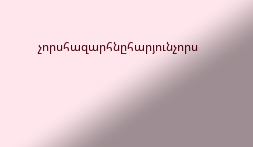չորսհազարհնըհարյունչորս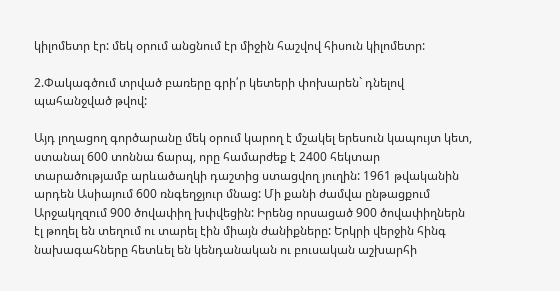կիլոմետր էր: մեկ օրում անցնում էր միջին հաշվով հիսուն կիլոմետր:

2.Փակագծում տրված բառերը գրի՛ր կետերի փոխարեն` դնելով պահանջված թվով:

Այդ լողացող գործարանը մեկ օրում կարող է մշակել երեսուն կապույտ կետ, ստանալ 600 տոննա ճարպ, որը համարժեք է 2400 հեկտար տարածությամբ արևածաղկի դաշտից ստացվող յուղին: 1961 թվականին արդեն Ասիայում 600 ռնգեղջյուր մնաց: Մի քանի ժամվա ընթացքում Արջակղզում 900 ծովափիղ խփվեցին: Իրենց որսացած 900 ծովափիղներն էլ թողել են տեղում ու տարել էին միայն ժանիքները: Երկրի վերջին հինգ նախագահները հետևել են կենդանական ու բուսական աշխարհի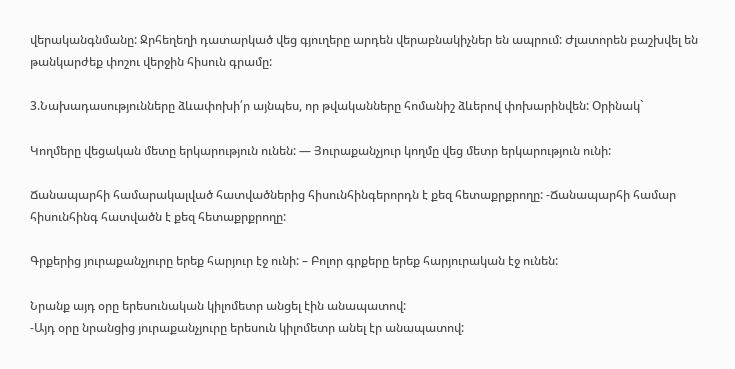վերականգնմանը: Ջրհեղեղի դատարկած վեց գյուղերը արդեն վերաբնակիչներ են ապրում: Ժլատորեն բաշխվել են թանկարժեք փոշու վերջին հիսուն գրամը:

3.Նախադասությունները ձևափոխի՛ր այնպես, որ թվականները հոմանիշ ձևերով փոխարինվեն: Օրինակ`

Կողմերը վեցական մետը երկարություն ունեն: — Յուրաքանչյուր կողմը վեց մետր երկարություն ունի:

Ճանապարհի համարակալված հատվածներից հիսունհինգերորդն է քեզ հետաքրքրողը: -Ճանապարհի համար հիսունհինգ հատվածն է քեզ հետաքրքրողը:

Գրքերից յուրաքանչյուրը երեք հարյուր էջ ունի: – Բոլոր գրքերը երեք հարյուրական էջ ունեն:

Նրանք այդ օրը երեսունական կիլոմետր անցել էին անապատով:
-Այդ օրը նրանցից յուրաքանչյուրը երեսուն կիլոմետր անել էր անապատով: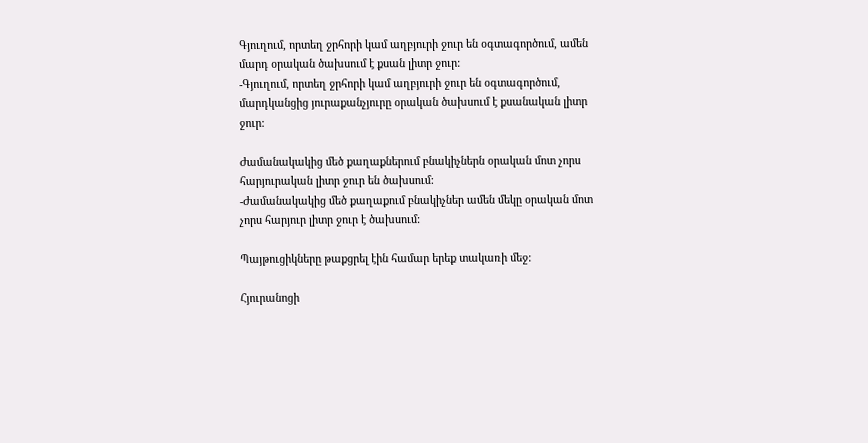Գյուղում, որտեղ ջրհորի կամ աղբյուրի ջուր են օգտագործում, ամեն մարդ օրական ծախսում է քսան լիտր ջուր:
-Գյուղում, որտեղ ջրհորի կամ աղբյուրի ջուր են օգտագործում, մարդկանցից յուրաքանչյուրը օրական ծախսում է քսանական լիտր ջուր:

Ժամանակակից մեծ քաղաքներում բնակիչներն օրական մոտ չորս հարյուրական լիտր ջուր են ծախսում:
-Ժամանակակից մեծ քաղաքում բնակիչներ ամեն մեկը օրական մոտ չորս հարյուր լիտր ջուր է ծախսում:

Պայթուցիկները թաքցրել էին համար երեք տակառի մեջ:

Հյուրանոցի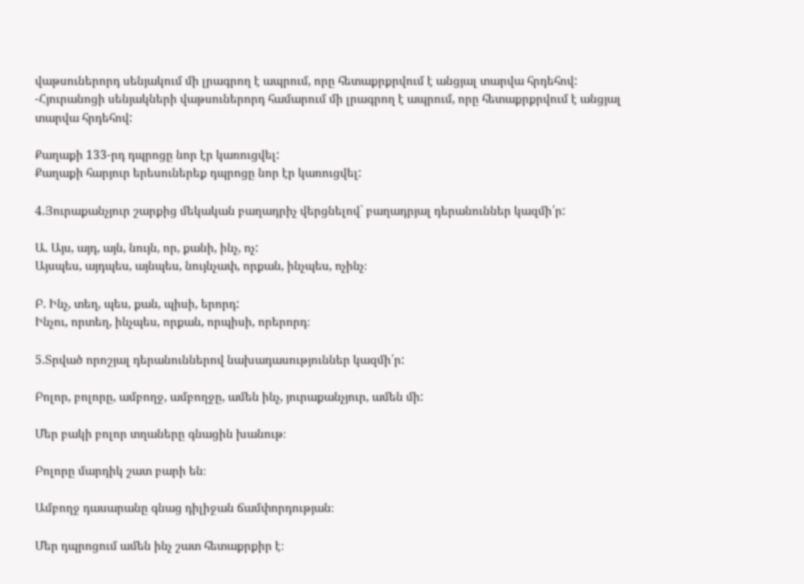վաթսուներորդ սենյակում մի լրագրող է ապրում, որը հետաքրքրվում է անցյալ տարվա հրդեհով:
-Հյուրանոցի սենյակների վաթսուներորդ համարում մի լրագրող է ապրում, որը հետաքրքրվում է անցյալ տարվա հրդեհով:

Քաղաքի 133-րդ դպրոցը նոր էր կառուցվել:
Քաղաքի հարյուր երեսուներեք դպրոցը նոր էր կառուցվել:

4.Յուրաքանչյուր շարքից մեկական բաղադրիչ վերցնելով` բաղադրյալ դերանուններ կազմի՛ր:

Ա. Այս, այդ, այն, նույն, որ, քանի, ինչ, ոչ:
Այսպես, այդպես, այնպես, նույնչափ, որքան, ինչպես, ոչինչ։

Բ. Ինչ, տեղ, պես, քան, պիսի, երորդ:
Ինչու, որտեղ, ինչպես, որքան, որպիսի, որերորդ։

5.Տրված որոշյալ դերանուններով նախադասություններ կազմի՛ր:

Բոլոր, բոլորը, ամբողջ, ամբողջը, ամեն ինչ, յուրաքանչյուր, ամեն մի:

Մեր բակի բոլոր տղաները գնացին խանութ։

Բոլորը մարդիկ շատ բարի են։

Ամբողջ դասարանը գնաց դիլիջան ճամփորդության։

Մեր դպրոցում ամեն ինչ շատ հետաքրքիր է։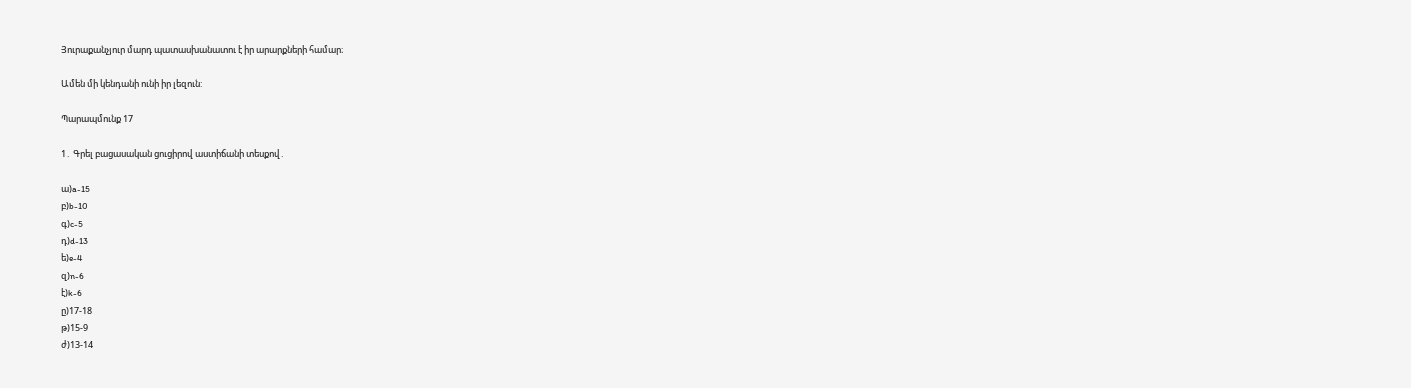Յուրաքանչյուր մարդ պատասխանատու է իր արարքների համար։

Ամեն մի կենդանի ունի իր լեզուն:

Պարապմունք 17

1․ Գրել բացասական ցուցիրով աստիճանի տեսքով․

ա)a-15
բ)b-10
գ)c-5
դ)d-13
ե)e-4
զ)n-6
է)k-6
ը)17-18
թ)15-9
ժ)13-14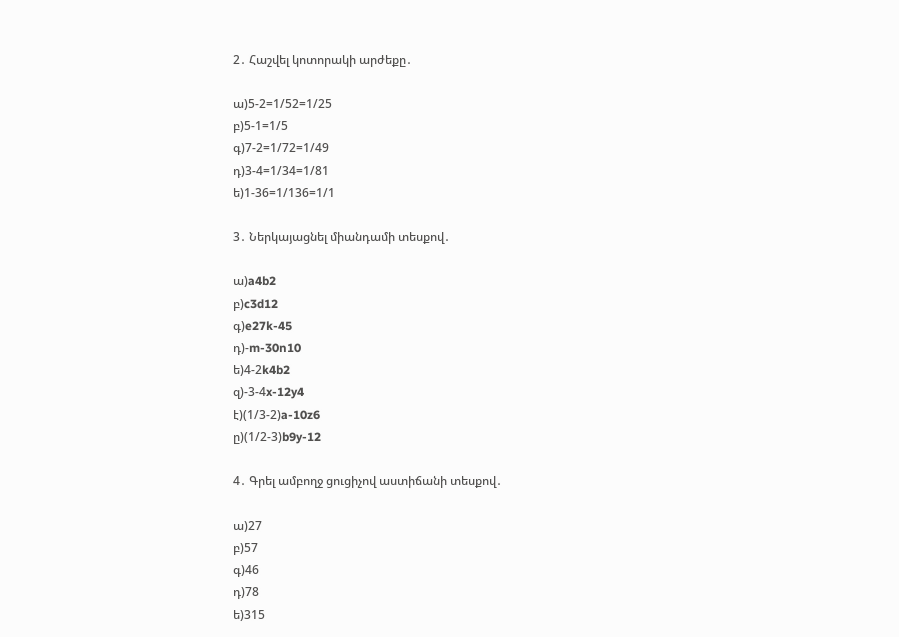2․ Հաշվել կոտորակի արժեքը․

ա)5-2=1/52=1/25
բ)5-1=1/5
գ)7-2=1/72=1/49
դ)3-4=1/34=1/81
ե)1-36=1/136=1/1

3․ Ներկայացնել միանդամի տեսքով․

ա)a4b2
բ)c3d12
գ)e27k-45
դ)-m-30n10
ե)4-2k4b2
զ)-3-4x-12y4
է)(1/3-2)a-10z6
ը)(1/2-3)b9y-12

4․ Գրել ամբողջ ցուցիչով աստիճանի տեսքով․

ա)27
բ)57
գ)46
դ)78
ե)315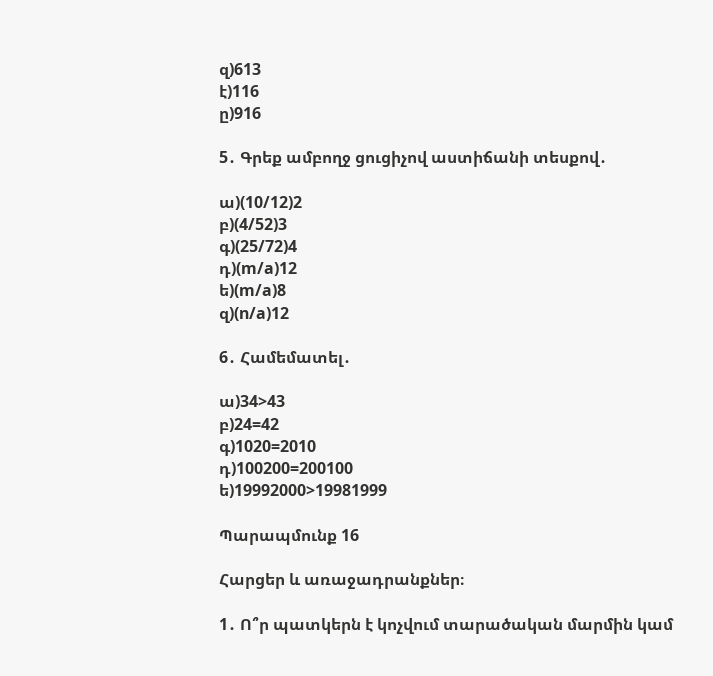զ)613
է)116
ը)916

5․ Գրեք ամբողջ ցուցիչով աստիճանի տեսքով․

ա)(10/12)2
բ)(4/52)3
գ)(25/72)4
դ)(m/a)12
ե)(m/a)8
զ)(n/a)12

6․ Համեմատել․

ա)34>43
բ)24=42
գ)1020=2010
դ)100200=200100
ե)19992000>19981999

Պարապմունք 16

Հարցեր և առաջադրանքներ։

1․ Ո՞ր պատկերն է կոչվում տարածական մարմին կամ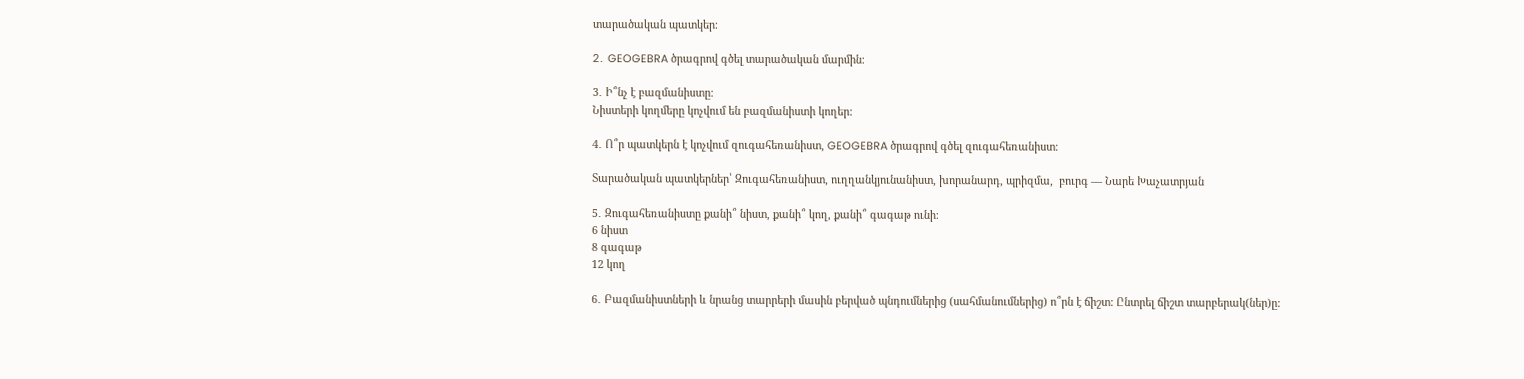տարածական պատկեր։

2․ GEOGEBRA ծրագրով գծել տարածական մարմին։

3․ Ի՞նչ է բազմանիստը։
Նիստերի կողմերը կոչվում են բազմանիստի կողեր:

4․ Ո՞ր պատկերն է կոչվում զուգահեռանիստ, GEOGEBRA ծրագրով գծել զուգահեռանիստ։

Տարածական պատկերներ՝ Զուգահեռանիստ, ուղղանկյունանիստ, խորանարդ, պրիզմա,  բուրգ — Նարե Խաչատրյան

5․ Զուգահեռանիստը քանի՞ նիստ, քանի՞ կող, քանի՞ գագաթ ունի։
6 նիստ
8 գագաթ
12 կող

6․ Բազմանիստների և նրանց տարրերի մասին բերված պնդումներից (սահմանումներից) ո՞րն է ճիշտ: Ընտրել ճիշտ տարբերակ(ներ)ը: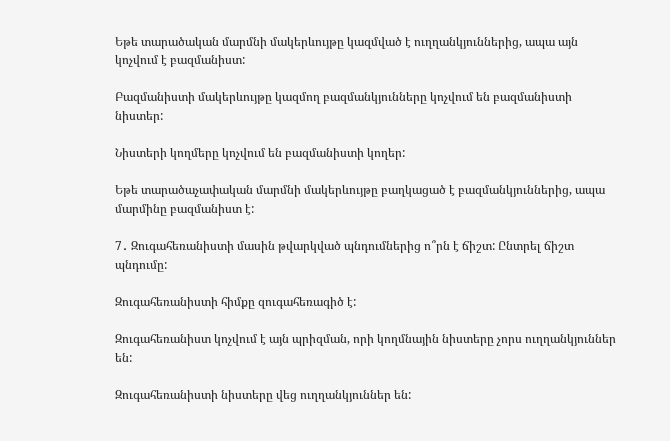Եթե տարածական մարմնի մակերևույթը կազմված է ուղղանկյուններից, ապա այն կոչվում է բազմանիստ:

Բազմանիստի մակերևույթը կազմող բազմանկյունները կոչվում են բազմանիստի նիստեր:

Նիստերի կողմերը կոչվում են բազմանիստի կողեր:

Եթե տարածաչափական մարմնի մակերևույթը բաղկացած է բազմանկյուններից, ապա մարմինը բազմանիստ է:

7․ Զուգահեռանիստի մասին թվարկված պնդումներից ո՞րն է ճիշտ: Ընտրել ճիշտ պնդումը:

Զուգահեռանիստի հիմքը զուգահեռագիծ է:

Զուգահեռանիստ կոչվում է այն պրիզման, որի կողմնային նիստերը չորս ուղղանկյուններ են:

Զուգահեռանիստի նիստերը վեց ուղղանկյուններ են: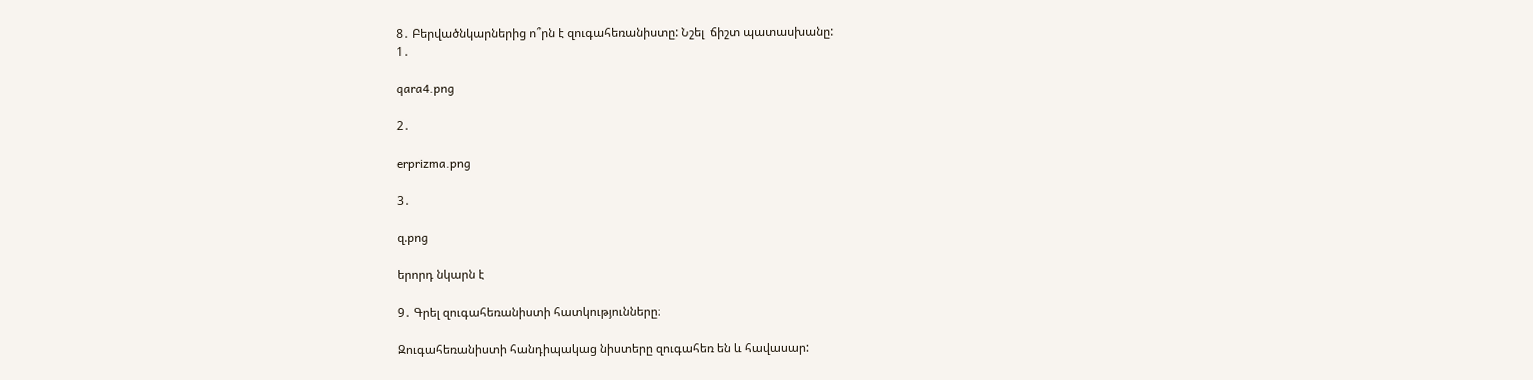8․ Բերվածնկարներից ո՞րն է զուգահեռանիստը: Նշել  ճիշտ պատասխանը:
1․

qara4.png

2․

erprizma.png

3․

զ.png

երորդ նկարն է

9․ Գրել զուգահեռանիստի հատկությունները։

Զուգահեռանիստի հանդիպակաց նիստերը զուգահեռ են և հավասար: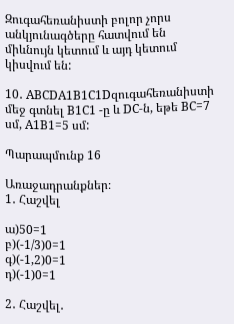Զուգահեռանիստի բոլոր չորս անկյունագծերը հատվում են միևնույն կետում և այդ կետում կիսվում են:

10․ ABCDA1B1C1Dզուգահեռանիստի մեջ գտնել B1C1 -ը և DC-ն, եթե BC=7 սմ, A1B1=5 սմ:

Պարապմունք 16

Առաջադրանքներ։
1․ Հաշվել

ա)50=1
բ)(-1/3)0=1
գ)(-1,2)0=1
դ)(-1)0=1

2․ Հաշվել․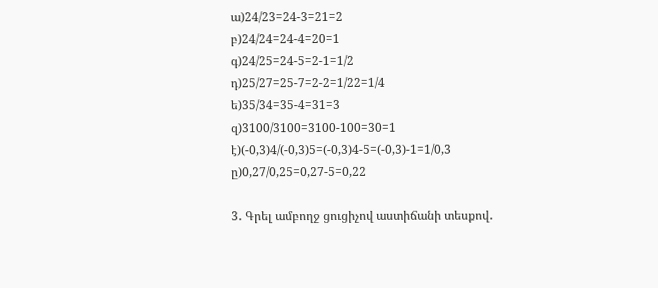ա)24/23=24-3=21=2
բ)24/24=24-4=20=1
գ)24/25=24-5=2-1=1/2
դ)25/27=25-7=2-2=1/22=1/4
ե)35/34=35-4=31=3
զ)3100/3100=3100-100=30=1
է)(-0,3)4/(-0,3)5=(-0,3)4-5=(-0,3)-1=1/0,3
ը)0,27/0,25=0,27-5=0,22

3․ Գրել ամբողջ ցուցիչով աստիճանի տեսքով․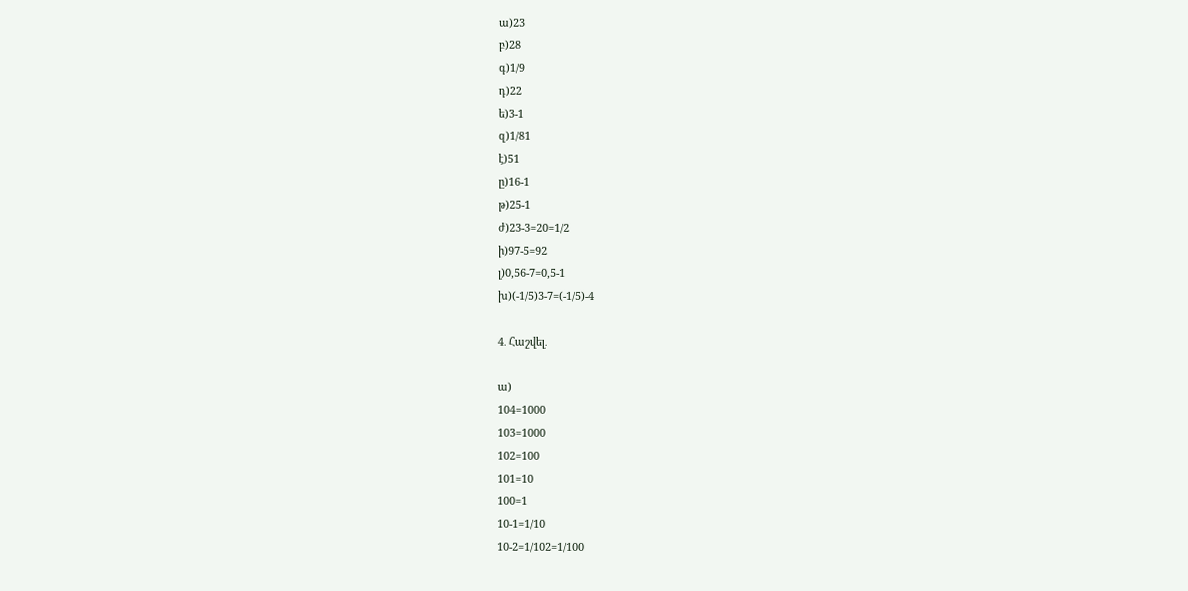ա)23
բ)28
գ)1/9
դ)22
ե)3-1
զ)1/81
է)51
ը)16-1
թ)25-1
ժ)23-3=20=1/2
ի)97-5=92
լ)0,56-7=0,5-1
խ)(-1/5)3-7=(-1/5)-4

4․ Հաշվել․

ա)
104=1000
103=1000
102=100
101=10
100=1
10-1=1/10
10-2=1/102=1/100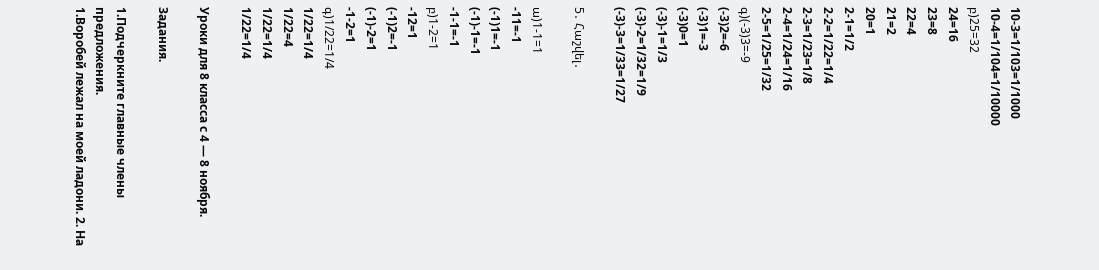10-3=1/103=1/1000
10-4=1/104=1/10000
բ)25=32
24=16
23=8
22=4
21=2
20=1
2-1=1/2
2-2=1/22=1/4
2-3=1/23=1/8
2-4=1/24=1/16
2-5=1/25=1/32
գ)(-3)3=-9
(-3)2=-6
(-3)1=-3
(-3)0=1
(-3)-1=1/3
(-3)-2=1/32=1/9
(-3)-3=1/33=1/27

5․ Հաշվել․

ա)1-1=1
-11=-1
(-1)1=-1
(-1)-1=-1
-1-1=-1
բ)1-2=1
-12=1
(-1)2=-1
(-1)-2=1
-1-2=1
գ)1/22=1/4
1/22=1/4
1/22=4
1/22=1/4
1/22=1/4

Уроки для 8 класса с 4 — 8 ноября.

Задания.

1.Подчеркните главные члены предложения.
1.Воробей лежал на моей ладони. 2. На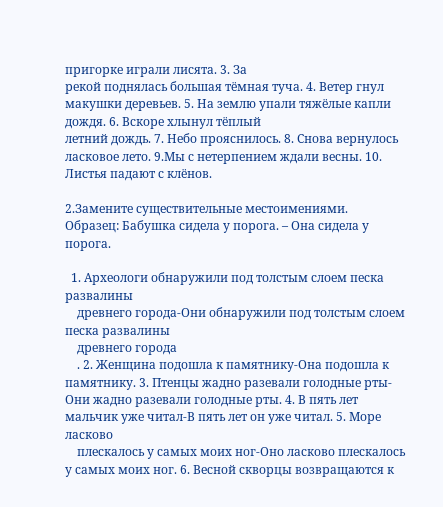пригорке играли лисята. 3. За
рекой поднялась большая тёмная туча. 4. Ветер гнул макушки деревьев. 5. На землю упали тяжёлые капли дождя. 6. Вскоре хлынул тёплый
летний дождь. 7. Небо прояснилось. 8. Снова вернулось ласковое лето. 9.Мы с нетерпением ждали весны. 10. Листья падают с клёнов.

2.Замените существительные местоимениями.
Образец: Бабушка сидела у порога. – Она сидела у порога.

  1. Археологи обнаружили под толстым слоем песка развалины
    древнего города-Они обнаружили под толстым слоем песка развалины
    древнего города
    . 2. Женщина подошла к памятнику-Она подошла к памятнику. 3. Птенцы жадно разевали голодные рты-Они жадно разевали голодные рты. 4. В пять лет мальчик уже читал-В пять лет он уже читал. 5. Море ласково
    плескалось у самых моих ног-Оно ласково плескалось у самых моих ног. 6. Весной скворцы возвращаются к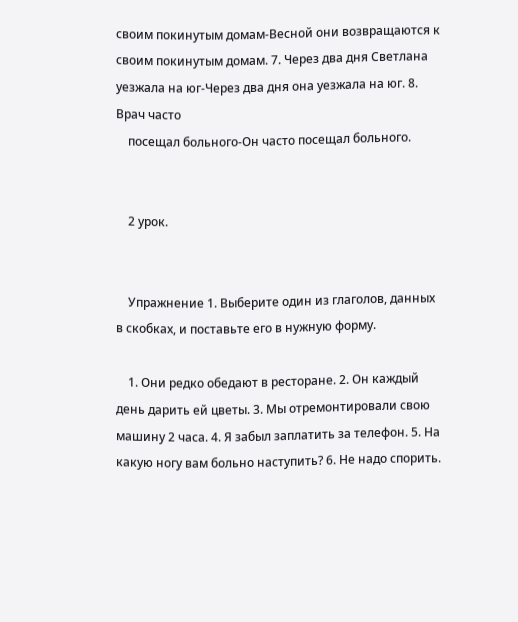своим покинутым домам-Весной они возвращаются к своим покинутым домам. 7. Через два дня Светлана уезжала на юг-Через два дня она уезжала на юг. 8. Врач часто
    посещал больного-Он часто посещал больного.


    2 урок.


    Упражнение 1. Выберите один из глаголов, данных в скобках, и поставьте его в нужную форму.

    1. Они редко обедают в ресторане. 2. Он каждый день дарить ей цветы. 3. Мы отремонтировали свою машину 2 часа. 4. Я забыл заплатить за телефон. 5. На какую ногу вам больно наступить? 6. Не надо спорить.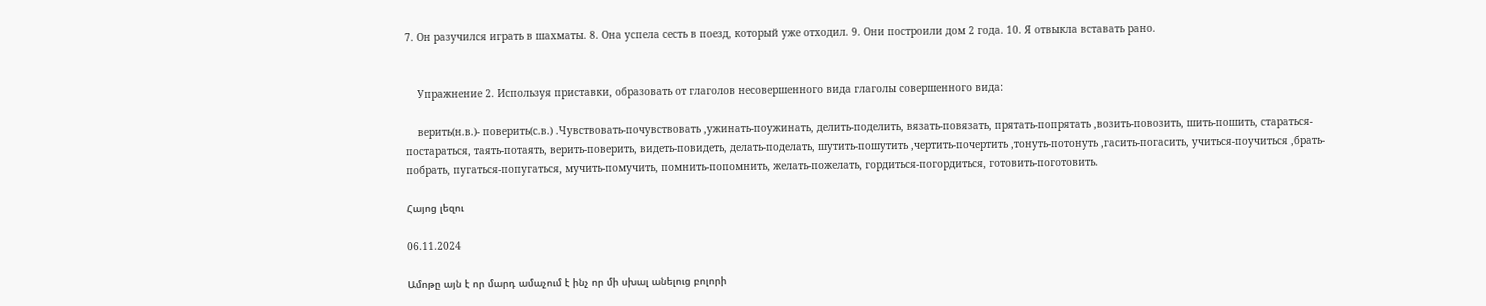7. Он разучился играть в шахматы. 8. Она успела сесть в поезд, который уже отходил. 9. Они построили дом 2 года. 10. Я отвыкла вставать рано.


    Упражнение 2. Используя приставки, образовать от глаголов несовершенного вида глаголы совершенного вида:

    верить(н.в.)- поверить(с.в.) .Чувствовать-почувствовать ,ужинать-поужинать, делить-поделить, вязать-повязать, прятать-попрятать ,возить-повозить, шить-пошить, стараться-постараться, таять-потаять, верить-поверить, видеть-повидеть, делать-поделать, шутить-пошутить ,чертить-почертить ,тонуть-потонуть ,гасить-погасить, учиться-поучиться ,брать-побрать, пугаться-попугаться, мучить-помучить, помнить-попомнить, желать-пожелать, гордиться-погордиться, готовить-поготовить.

Հայոց լեզու

06.11.2024

Ամոթը այն է որ մարդ ամաչում է ինչ որ մի սխալ անելուց բոլորի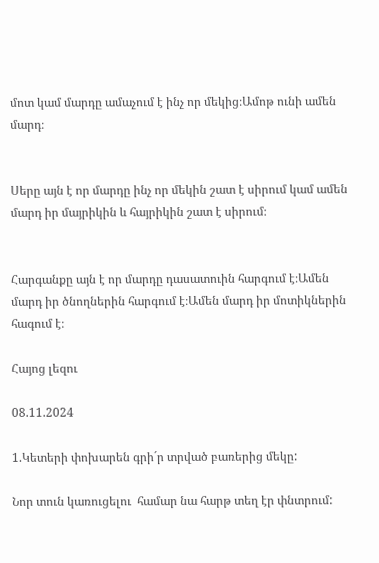մոտ կամ մարդը ամաչում է ինչ որ մեկից։Ամոթ ունի ամեն մարդ։


Սերը այն է որ մարդը ինչ որ մեկին շատ է սիրում կամ ամեն մարդ իր մայրիկին և հայրիկին շատ է սիրում։


Հարգանքը այն է որ մարդը դասատուին հարգում է։Ամեն մարդ իր ծնողներին հարգում է։Ամեն մարդ իր մոտիկներին հագում է։

Հայոց լեզու

08.11.2024

1.Կետերի փոխարեն գրի´ր տրված բառերից մեկը:

Նոր տուն կառուցելու  համար նա հարթ տեղ էր փնտրում: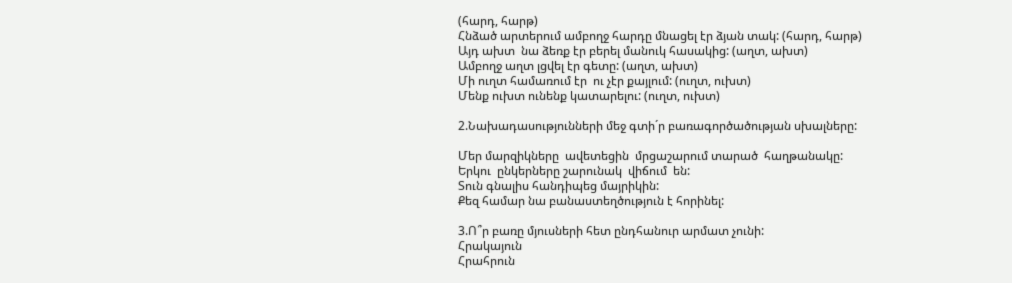(հարդ, հարթ)
Հնձած արտերում ամբողջ հարդը մնացել էր ձյան տակ: (հարդ, հարթ)
Այդ ախտ  նա ձեռք էր բերել մանուկ հասակից: (աղտ, ախտ)
Ամբողջ աղտ լցվել էր գետը: (աղտ, ախտ)
Մի ուղտ համառում էր  ու չէր քայլում: (ուղտ, ուխտ)
Մենք ուխտ ունենք կատարելու: (ուղտ, ուխտ)

2.Նախադասությունների մեջ գտի´ր բառագործածության սխալները:

Մեր մարզիկները  ավետեցին  մրցաշարում տարած  հաղթանակը:
Երկու  ընկերները շարունակ  վիճում  են:
Տուն գնալիս հանդիպեց մայրիկին:
Քեզ համար նա բանաստեղծություն է հորինել:

3.Ո՞ր բառը մյուսների հետ ընդհանուր արմատ չունի:
Հրակայուն
Հրահրուն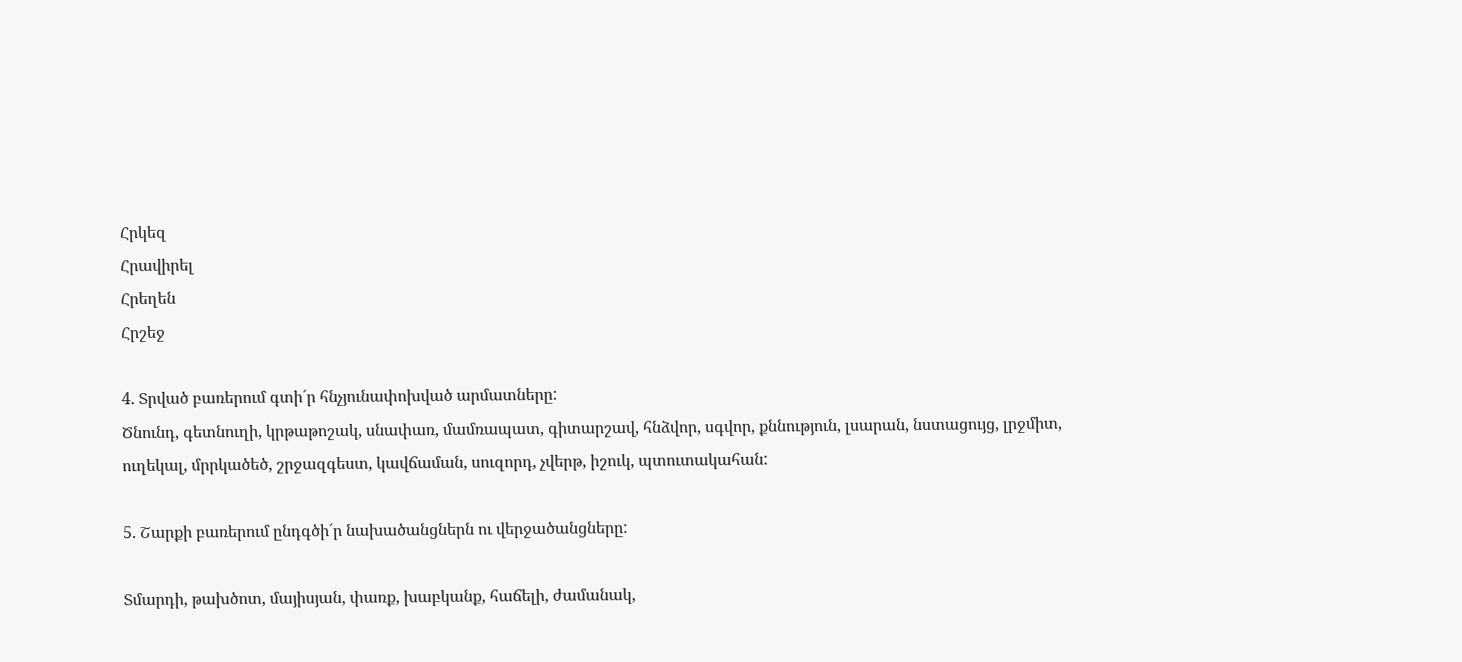Հրկեզ
Հրավիրել
Հրեղեն
Հրշեջ

4. Տրված բառերում գտի´ր հնչյունափոխված արմատները:
Ծնունդ, գետնուղի, կրթաթոշակ, սնափառ, մամռապատ, գիտարշավ, հնձվոր, սգվոր, քննություն, լսարան, նստացույց, լրջմիտ,  ուղեկալ, մրրկածեծ, շրջազգեստ, կավճաման, սուզորդ, չվերթ, իշուկ, պտուտակահան:

5. Շարքի բառերում ընդգծի´ր նախածանցներն ու վերջածանցները:

Տմարդի, թախծոտ, մայիսյան, փառք, խաբկանք, հաճելի, ժամանակ,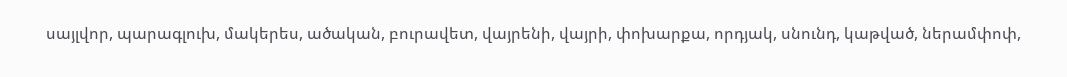սայլվոր, պարագլուխ, մակերես, ածական, բուրավետ, վայրենի, վայրի, փոխարքա, որդյակ, սնունդ, կաթված, ներամփոփ,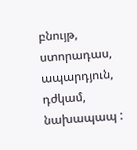բնույթ, ստորադաս, ապարդյուն, դժկամ, նախապապ :